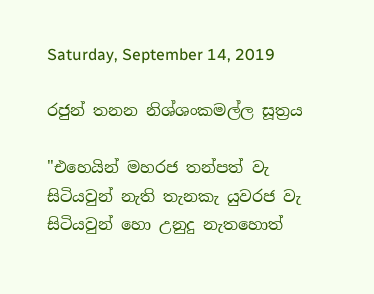Saturday, September 14, 2019

රජුන් තනන නිශ්ශංකමල්ල සූත්‍රය

"එහෙයින් මහරජ තන්පත් වැ සිටියවුන් නැති තැනකැ යුවරජ වැ සිටියවුන් හො උනුදු නැතහොත්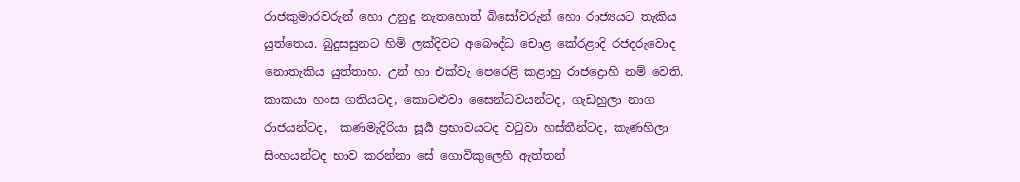රාජකුමාරවරුන් හො උනුදු නැතහොත් බිසෝවරුන් හො රාජ්‍යයට තැකිය යුත්තෙය. බුදුසසුනට හිමි ලක්දිවට අබෞද්ධ චොළ කේරළාදි රජදරුවොද නොතැකිය යුත්තාහ. උන් හා එක්වැ පෙරෙළි කළාහු රාජද්‍රොහි නම් වෙති. කාකයා හංස ගතියටද, කොටළුවා සෛන්ධවයන්ටද, ගැඩහුලා නාග රාජයන්ටද,  කණමැදිරියා සූර්‍ය ප්‍රභාවයටද වටුවා හස්තීන්ටද, කැණහිලා සිංහයන්ටද භාව කරන්නා සේ ගොවිකුලෙහි ඇත්තන්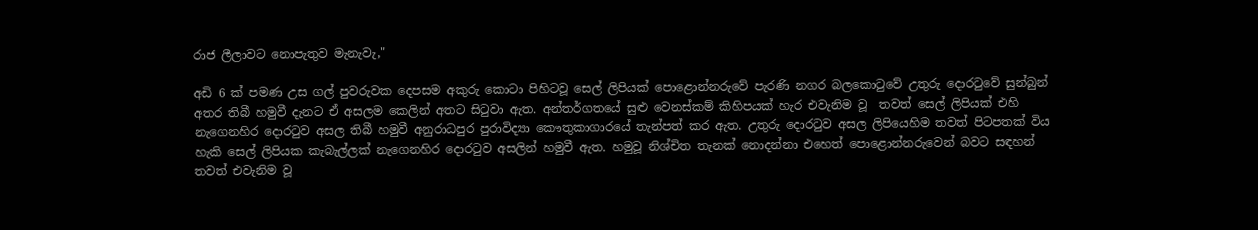රාජ ලීලාවට නොපැතුව මැනැවැ,"

අඩි 6 ක් පමණ උස ගල් පුවරුවක දෙපසම අකුරු කොටා පිහිටවූ සෙල් ලිපියක් පොළොන්නරුවේ පැරණි නගර බලකොටුවේ උතුරු දොරටුවේ සුන්බුන් අතර තිබී හමුවී දැනට ඒ අසලම කෙලින් අතට සිටුවා ඇත. අන්තර්ගතයේ සුළු වෙනස්කම් කිහිපයක් හැර එවැනිම වූ  තවත් සෙල් ලිපියක් එහි නැගෙනහිර දොරටුව අසල තිබී හමුවී අනුරාධපුර පුරාවිද්‍යා කෞතුකාගාරයේ තැන්පත් කර ඇත. උතුරු දොරටුව අසල ලිපියෙහිම තවත් පිටපතක් විය හැකි සෙල් ලිපියක කැබැල්ලක් නැගෙනහිර දොරටුව අසලින් හමුවී ඇත. හමුවූ නිශ්චිත තැනක් නොදන්නා එහෙත් පොළොන්නරුවෙන් බවට සඳහන් තවත් එවැනිම වූ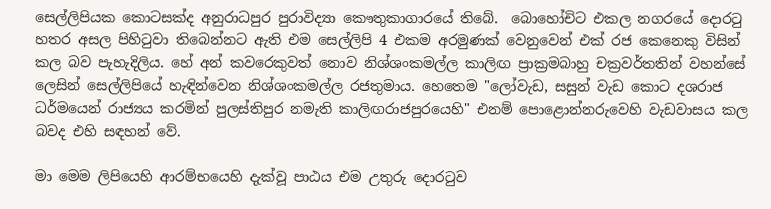සෙල්ලිපියක කොටසක්ද අනුරාධපුර පුරාවිද්‍යා කෞතුකාගාරයේ තිබේ.  බොහෝචිට එකල නගරයේ දොරටු හතර අසල පිහිටුවා තිබෙන්නට ඇති එම සෙල්ලිපි 4 එකම අරමුණක් වෙනුවෙන් එක් රජ කෙනෙකු විසින් කල බව පැහැදිලිය. හේ අන් කවරෙකුවත් නොව නිශ්ශංකමල්ල කාලිඟ ප්‍රාක්‍රමබාහු චක්‍රවර්තතින් වහන්සේ ලෙසින් සෙල්ලිපියේ හැඳින්වෙන නිශ්ශංකමල්ල රජතුමාය. හෙතෙම "ලෝවැඩ, සසුන් වැඩ කොට දශරාජ ධර්මයෙන් රාජ්‍යය කරමින් පුලස්තිපුර නමැති කාලිඟරාජපුරයෙහි" එනම් පොළොන්නරුවෙහි වැඩවාසය කල බවද එහි සඳහන් වේ.

මා මෙම ලිපියෙහි ආරම්භයෙහි දැක්වූ පාඨය එම උතුරු දොරටුව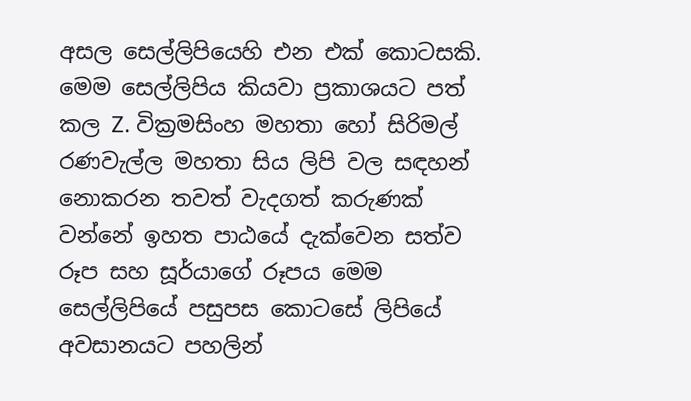අසල සෙල්ලිපියෙහි එන එක් කොටසකි. මෙම සෙල්ලිපිය කියවා ප්‍රකාශයට පත් කල Z. වික්‍රමසිංහ මහතා හෝ සිරිමල් රණවැල්ල මහතා සිය ලිපි වල සඳහන් නොකරන තවත් වැදගත් කරුණක් වන්නේ ඉහත පාඨයේ දැක්වෙන සත්ව රූප සහ සූර්යාගේ රූපය මෙම සෙල්ලිපියේ පසුපස කොටසේ ලිපියේ අවසානයට පහලින්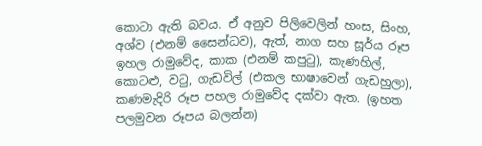කොටා ඇති බවය. ඒ අනුව පිලිවෙලින් හංස, සිංහ, අශ්ව (එනම් සෛන්ධව), ඇත්, නාග සහ සූර්ය රූප ඉහල රාමුවේද, කාක (එනම් කපුටු), කැණහිල්, කොටළු, වටු, ගැඩවිල් (එකල භාෂාවෙන් ගැඩහුලා), කණමැදිරි රූප පහල රාමුවේද දක්වා ඇත. (ඉහත පලමුවන රූපය බලන්න)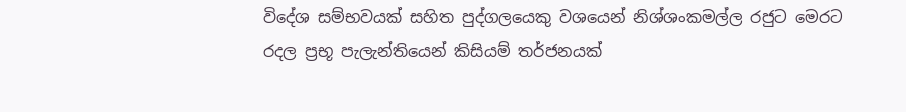විදේශ සම්භවයක් සහිත පුද්ගලයෙකු වශයෙන් නිශ්ශංකමල්ල රජුට මෙරට රදල ප්‍රභූ පැලැන්තියෙන් කිසියම් තර්ජනයක්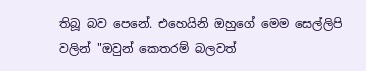තිබූ බව පෙනේ. එහෙයිනි ඔහුගේ මෙම සෙල්ලිපි වලින් "ඔවුන් කෙතරම් බලවත්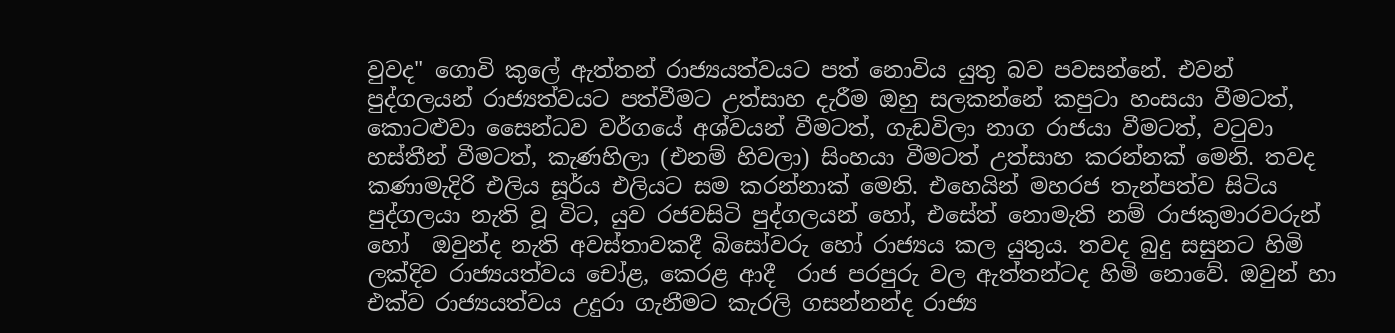වුවද" ගොවි කුලේ ඇත්තන් රාජ්‍යයත්වයට පත් නොවිය යුතු බව පවසන්නේ. එවන් පුද්ගලයන් රාජ්‍යත්වයට පත්වීමට උත්සාහ දැරීම ඔහු සලකන්නේ කපුටා හංසයා වීමටත්, කොටළුවා සෛන්ධව වර්ගයේ අශ්වයන් වීමටත්, ගැඩවිලා නාග රාජයා වීමටත්, වටුවා හස්තීන් වීමටත්, කැණහිලා (එනම් හිවලා) සිංහයා වීමටත් උත්සාහ කරන්නක් මෙනි. තවද කණාමැදිරි එලිය සූර්ය එලියට සම කරන්නාක් මෙනි. එහෙයින් මහරජ තැන්පත්ව සිටිය පුද්ගලයා නැති වූ විට, යුව රජවසිටි පුද්ගලයන් හෝ, එසේත් නොමැති නම් රාජකුමාරවරුන් හෝ  ඔවුන්ද නැති අවස්තාවකදී බිසෝවරු හෝ රාජ්‍යය කල යුතුය. තවද බුදු සසුනට හිමි ලක්දිව රාජ්‍යයත්වය චෝළ, කෙරළ ආදී  රාජ පරපුරු වල ඇත්තන්ටද හිමි නොවේ. ඔවුන් හා එක්ව රාජ්‍යයත්වය උදුරා ගැනීමට කැරලි ගසන්නන්ද රාජ්‍ය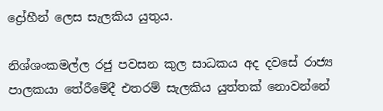ද්‍රෝහීන් ලෙස සැලකිය යුතුය.

නිශ්ශංකමල්ල රජු පවසන කුල සාධකය අද දවසේ රාජ්‍ය පාලකයා තේරීමේදී එතරම් සැලකිය යුත්තක් නොවන්නේ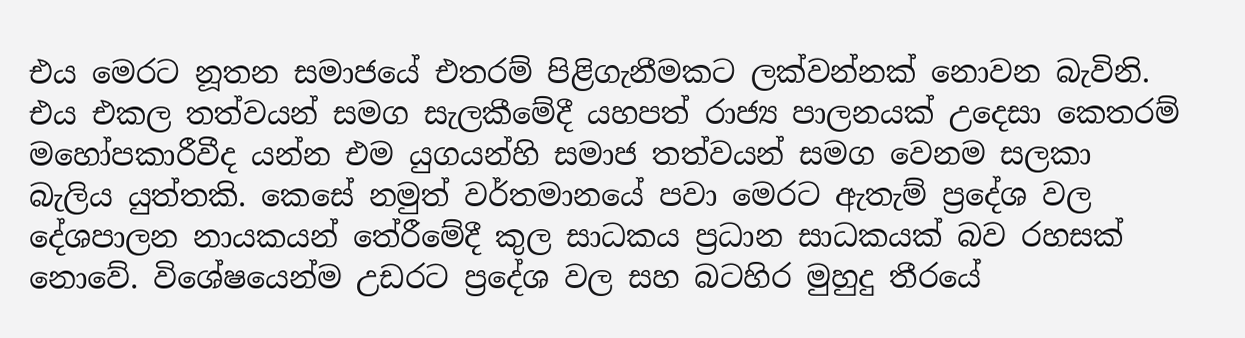එය මෙරට නූතන සමාජයේ එතරම් පිළිගැනීමකට ලක්වන්නක් නොවන බැවිනි. එය එකල තත්වයන් සමග සැලකීමේදී යහපත් රාජ්‍ය පාලනයක් උදෙසා කෙතරම් මහෝපකාරීවීද යන්න එම යුගයන්හි සමාජ තත්වයන් සමග වෙනම සලකා බැලිය යුත්තකි. කෙසේ නමුත් වර්තමානයේ පවා මෙරට ඇතැම් ප්‍රදේශ වල දේශපාලන නායකයන් තේරීමේදී කුල සාධකය ප්‍රධාන සාධකයක් බව රහසක් නොවේ. විශේෂයෙන්ම උඩරට ප්‍රදේශ වල සහ බටහිර මුහුදු තීරයේ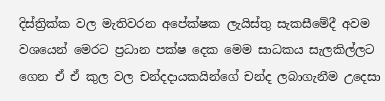දිස්ත්‍රික්ක වල මැතිවරන අපේක්ෂක ලැයිස්තු සැකසීමේදී අවම වශයෙන් මෙරට ප්‍රධාන පක්ෂ දෙක මෙම සාධකය සැලකිල්ලට ගෙන ඒ ඒ කුල වල චන්දදායකයින්ගේ චන්ද ලබාගැනීම උදෙසා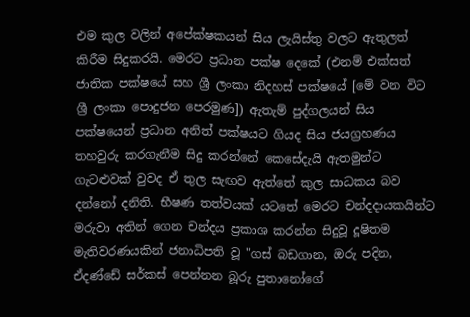එම කුල වලින් අපේක්ෂකයන් සිය ලැයිස්තු වලට ඇතුලත් කිරීම සිදුකරයි. මෙරට ප්‍රධාන පක්ෂ දෙකේ (එනම් එක්සත් ජාතික පක්ෂයේ සහ ශ්‍රී ලංකා නිදහස් පක්ෂයේ [මේ වන විට ශ්‍රී ලංකා පොදුජන පෙරමුණ]) ඇතැම් පුද්ගලයන් සිය පක්ෂයෙන් ප්‍රධාන අනිත් පක්ෂයට ගියද සිය ජයග්‍රහණය තහවුරු කරගැනීම සිදු කරන්නේ කෙසේදැයි ඇතමුන්ට ගැටළුවක් වුවද ඒ තුල සැඟව ඇත්තේ කුල සාධකය බව දන්නෝ දනිති. භීෂණ තත්වයක් යටතේ මෙරට චන්දදායකයින්ට මරුවා අතින් ගෙන චන්දය ප්‍රකාශ කරන්න සිදුවූ දූෂිතම මැතිවරණයකින් ජනාධිපති වූ "ගස් බඩගාන, ඔරු පදින, ඒදණ්ඩේ සර්කස් පෙන්නන බූරු පුතානෝගේ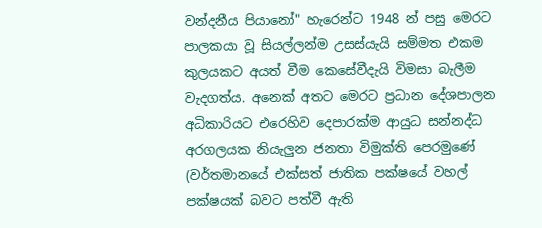වන්දනීය පියානෝ" හැරෙන්ට 1948 න් පසු මෙරට පාලකයා වූ සියල්ලන්ම උසස්යැයි සම්මත එකම කුලයකට අයත් වීම කෙසේවීදැයි විමසා බැලීම වැදගත්ය. අනෙක් අතට මෙරට ප්‍රධාන දේශපාලන අධිකාරියට එරෙහිව දෙපාරක්ම ආයුධ සන්නද්ධ අරගලයක නියැලුන ජනතා විමුක්ති පෙරමුණේ (වර්තමානයේ එක්සත් ජාතික පක්ෂයේ වහල් පක්ෂයක් බවට පත්වී ඇති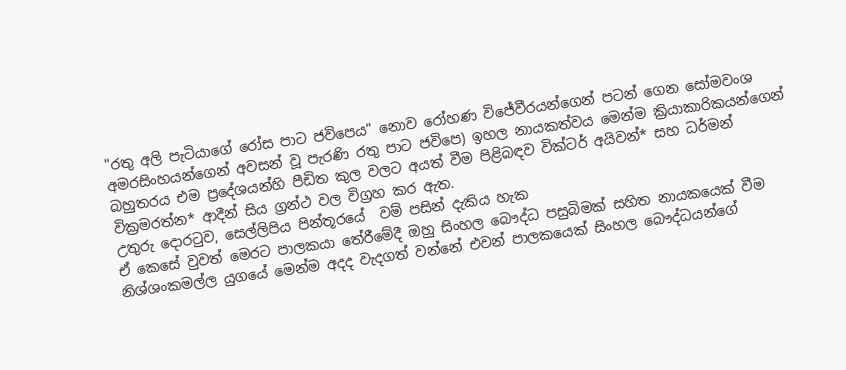"රතු අලි පැටියාගේ රෝස පාට ජවිපෙය" නොව රෝහණ විජේවීරයන්ගෙන් පටන් ගෙන සෝමවංශ අමරසිංහයන්ගෙන් අවසන් වූ පැරණි රතු පාට ජවිපෙ) ඉහල නායකත්වය මෙන්ම ක්‍රියාකාරිකයන්ගෙන් බහුතරය එම ප්‍රදේශයන්හි පීඩිත කුල වලට අයත් වීම පිළිබඳව වික්ටර් අයිවන්* සහ ධර්මන් වික්‍රමරත්න* ආදීන් සිය ග්‍රන්ථ වල විග්‍රහ කර ඇත.
උතුරු දොරටුව, සෙල්ලිපිය පින්තූරයේ  වම් පසින් දැකිය හැක
ඒ කෙසේ වුවත් මෙරට පාලකයා තේරීමේදී ඔහු සිංහල බෞද්ධ පසුබිමක් සහිත නායකයෙක් වීම නිශ්ශංකමල්ල යුගයේ මෙන්ම අදද වැදගත් වන්නේ එවන් පාලකයෙක් සිංහල බෞද්ධයන්ගේ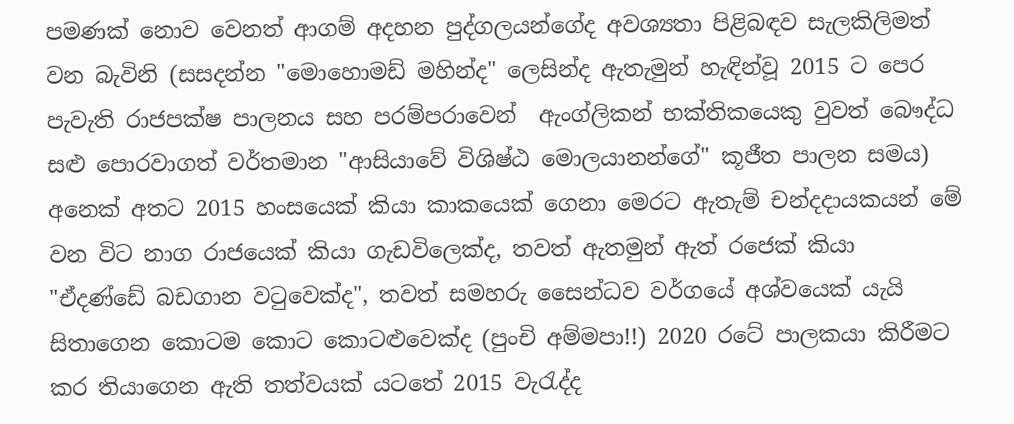පමණක් නොව වෙනත් ආගම් අදහන පුද්ගලයන්ගේද අවශ්‍යතා පිළිබඳව සැලකිලිමත් වන බැවිනි (සසදන්න "මොහොමඩ් මහින්ද" ලෙසින්ද ඇතැමුන් හැඳින්වූ 2015 ට පෙර පැවැති රාජපක්ෂ පාලනය සහ පරම්පරාවෙන්  ඇංග්ලිකන් භක්තිකයෙකු වුවත් බෞද්ධ සළු පොරවාගත් වර්තමාන "ආසියාවේ විශිෂ්ඨ මොලයානන්ගේ" කූජීත පාලන සමය) අනෙක් අතට 2015 හංසයෙක් කියා කාකයෙක් ගෙනා මෙරට ඇතැම් චන්දදායකයන් මේ වන විට නාග රාජයෙක් කියා ගැඩවිලෙක්ද, තවත් ඇතමුන් ඇත් රජෙක් කියා "ඒදණ්ඩේ බඩගාන වටුවෙක්ද", තවත් සමහරු සෛන්ධව වර්ගයේ අශ්වයෙක් යැයි සිතාගෙන කොටම කොට කොටළුවෙක්ද (පුංචි අම්මපා!!) 2020 රටේ පාලකයා කිරීමට කර තියාගෙන ඇති තත්වයක් යටතේ 2015 වැරැද්ද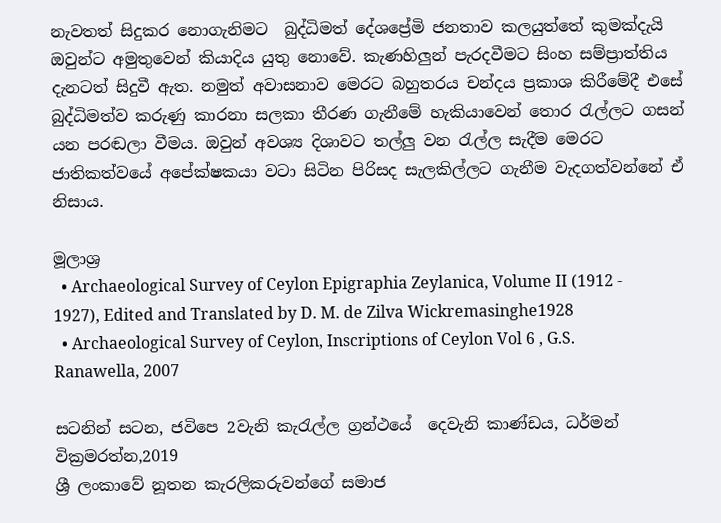නැවතත් සිදුකර නොගැනිමට  බුද්ධිමත් දේශප්‍රේමි ජනතාව කලයුත්තේ කුමක්දැයි ඔවුන්ට අමුතුවෙන් කියාදිය යුතු නොවේ. කැණහිලුන් පැරදවීමට සිංහ සම්ප්‍රාත්තිය දැනටත් සිදුවී ඇත. නමුත් අවාසනාව මෙරට බහුතරය චන්දය ප්‍රකාශ කිරීමේදී එසේ බුද්ධිමත්ව කරුණු කාරනා සලකා තීරණ ගැනීමේ හැකියාවෙන් තොර රැල්ලට ගසන් යන පරඬලා වීමය. ඔවුන් අවශ්‍ය දිශාවට තල්ලු වන රැල්ල සැදීම මෙරට ජාතිකත්වයේ අපේක්ෂකයා වටා සිටින පිරිසද සැලකිල්ලට ගැනීම වැදගත්වන්නේ ඒ නිසාය.

මූලාශ්‍ර
  • Archaeological Survey of Ceylon Epigraphia Zeylanica, Volume II (1912 - 1927), Edited and Translated by D. M. de Zilva Wickremasinghe1928
  • Archaeological Survey of Ceylon, Inscriptions of Ceylon Vol 6 , G.S. Ranawella, 2007

සටනින් සටන, ජවිපෙ 2වැනි කැරැල්ල ග්‍රන්ථයේ  දෙවැනි කාණ්ඩය, ධර්මන් වික්‍රමරත්න,2019
ශ්‍රී ලංකාවේ නූතන කැරලිකරුවන්ගේ සමාජ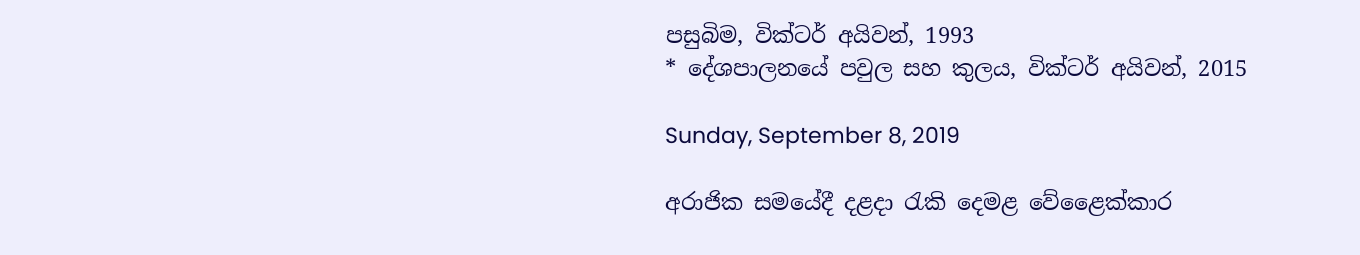පසුබිම, වික්ටර් අයිවන්, 1993
* දේශපාලනයේ පවුල සහ කුලය, වික්ටර් අයිවන්, 2015

Sunday, September 8, 2019

අරාජික සමයේදී දළදා රැකි දෙමළ වේළෛක්කාර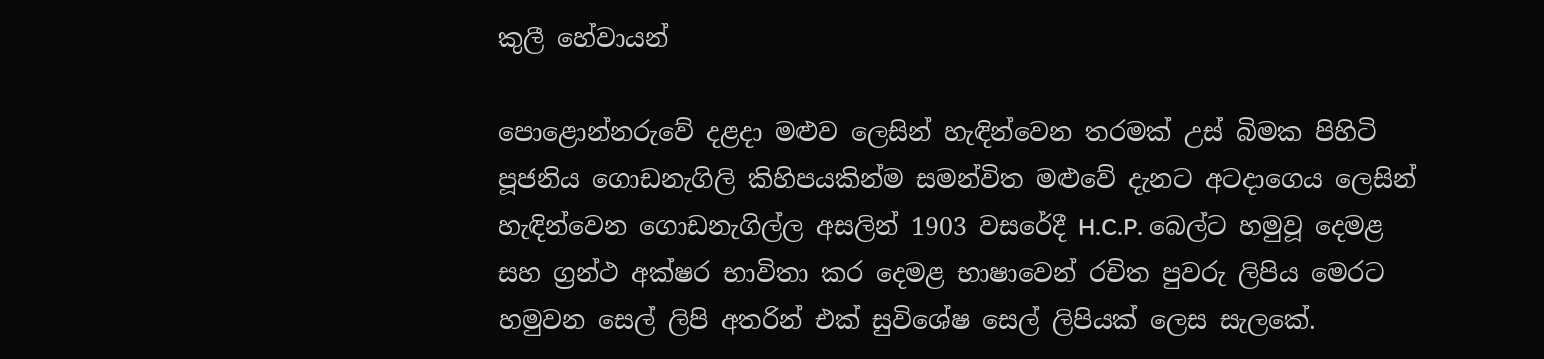කුලී හේවායන්

පොළොන්නරුවේ දළදා මළුව ලෙසින් හැඳින්වෙන තරමක් උස් බිමක පිහිටි පූජනිය ගොඩනැගිලි කිහිපයකින්ම සමන්විත මළුවේ දැනට අටදාගෙය ලෙසින් හැඳින්වෙන ගොඩනැගිල්ල අසලින් 1903 වසරේදී H.C.P. බෙල්ට හමුවූ දෙමළ සහ ග්‍රන්ථ අක්ෂර භාවිතා කර දෙමළ භාෂාවෙන් රචිත පුවරු ලිපිය මෙරට හමුවන සෙල් ලිපි අතරින් එක් සුවිශේෂ සෙල් ලිපියක් ලෙස සැලකේ.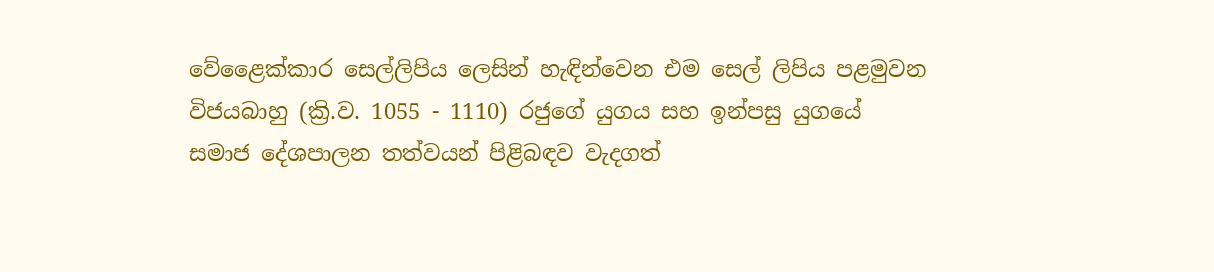වේළෛක්කාර සෙල්ලිපිය ලෙසින් හැඳින්වෙන එම සෙල් ලිපිය පළමුවන විජයබාහු (ක්‍රි.ව. 1055 - 1110) රජුගේ යුගය සහ ඉන්පසු යුගයේ සමාජ දේශපාලන තත්වයන් පිළිබඳව වැදගත්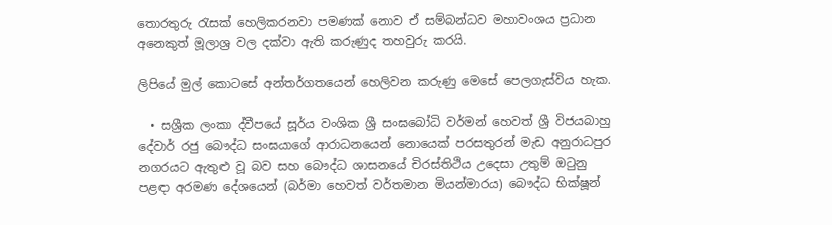තොරතුරු රැසක් හෙලිකරනවා පමණක් නොව ඒ සම්බන්ධව මහාවංශය ප්‍රධාන අනෙකුත් මූලාශ්‍ර වල දක්වා ඇති කරුණුද තහවුරු කරයි.

ලිපියේ මුල් කොටසේ අන්තර්ගතයෙන් හෙලිවන කරුණු මෙසේ පෙලගැස්විය හැක.

  • සශ්‍රීක ලංකා ද්වීපයේ සූර්ය වංශික ශ්‍රී සංඝබෝධි වර්මන් හෙවත් ශ්‍රී විජයබාහු දේවාර් රජු බෞද්ධ සංඝයාගේ ආරාධනයෙන් නොයෙක් පරසතුරන් මැඩ අනුරාධපුර නගරයට ඇතුළු වූ බව සහ බෞද්ධ ශාසනයේ චිරස්තිථිය උදෙසා උතුම් ඔටුනු පළඳා අරමණ දේශයෙන් (බර්මා හෙවත් වර්තමාන මියන්මාරය) බෞද්ධ භික්ෂූන්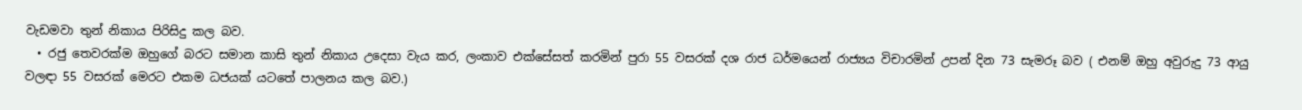වැඩමවා තුන් නිකාය පිරිසිදු කල බව.
  • රජු තෙවරක්ම ඔහුගේ බරට සමාන කාසි තුන් නිකාය උදෙසා වැය කර, ලංකාව එක්සේසත් කරමින් පුරා 55 වසරක් දශ රාජ ධර්මයෙන් රාජ්‍යය විචාරමින් උපන් දින 73 සැමරූ බව ( එනම් ඔහු අවුරුදු 73 ආයු වලඳා 55 වසරක් මෙරට එකම ධජයක් යටතේ පාලනය කල බව.)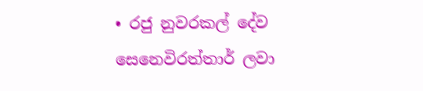• රජු නුවරකල් දේව සෙනෙවිරත්තාර් ලවා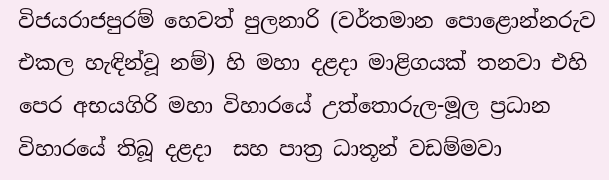විජයරාජපුරම් හෙවත් පුලනාරි (වර්තමාන පොළොන්නරුව එකල හැඳින්වූ නම්) හි මහා දළදා මාළිගයක් තනවා එහි පෙර අභයගිරි මහා විහාරයේ උත්තොරුල-මූල ප්‍රධාන විහාරයේ තිබූ දළදා  සහ පාත්‍ර ධාතූන් වඩම්මවා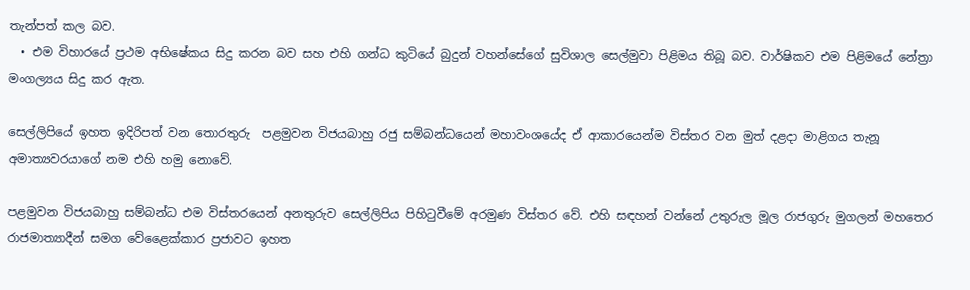තැන්පත් කල බව.
  • එම විහාරයේ ප්‍රථම අභිෂේකය සිදු කරන බව සහ එහි ගන්ධ කුටියේ බුදුන් වහන්සේගේ සුවිශාල සෙල්මුවා පිළිමය තිබූ බව. වාර්ෂිකව එම පිළිමයේ නේත්‍රා මංගල්‍යය සිදු කර ඇත.

සෙල්ලිපියේ ඉහත ඉදිරිපත් වන තොරතුරු  පළමුවන විජයබාහු රජු සම්බන්ධයෙන් මහාවංශයේද ඒ ආකාරයෙන්ම විස්තර වන මුත් දළදා මාළිගය තැනූ අමාත්‍යවරයාගේ නම එහි හමු නොවේ.

පළමුවන විජයබාහු සම්බන්ධ එම විස්තරයෙන් අනතුරුව සෙල්ලිපිය පිහිටුවීමේ අරමුණ විස්තර වේ. එහි සඳහන් වන්නේ උතුරුල මූල රාජගුරු මුගලන් මහතෙර රාජමාත්‍යාදීන් සමග වේළෛක්කාර ප්‍රජාවට ඉහත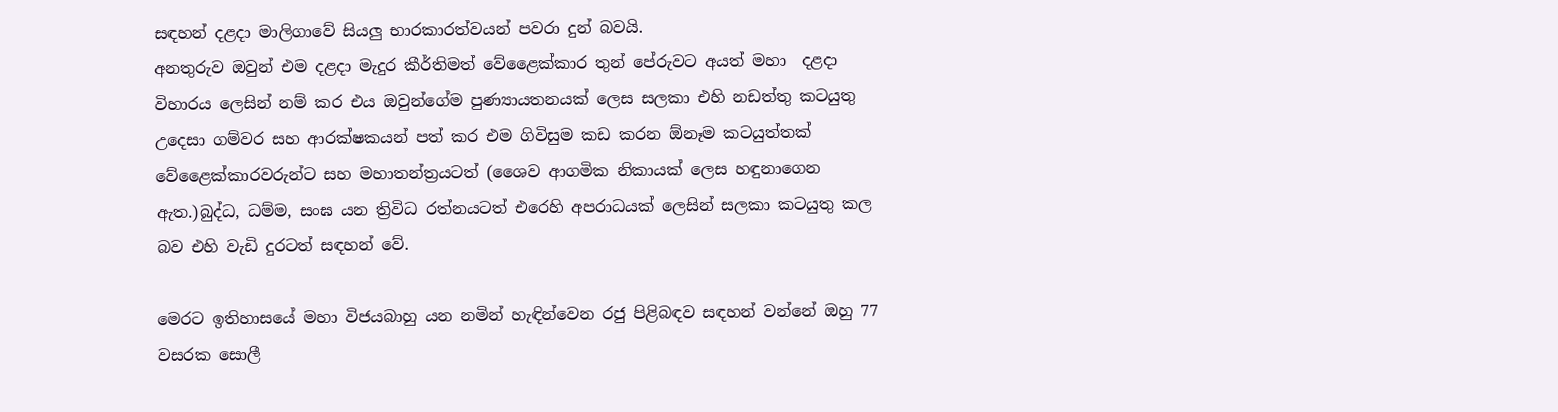සඳහන් දළදා මාලිගාවේ සියලු භාරකාරත්වයන් පවරා දුන් බවයි.
අනතුරුව ඔවුන් එම දළදා මැදුර කීර්තිමත් වේළෛක්කාර තුන් පේරුවට අයත් මහා  දළදා විහාරය ලෙසින් නම් කර එය ඔවුන්ගේම පුණ්‍යායතනයක් ලෙස සලකා එහි නඩත්තු කටයුතු උදෙසා ගම්වර සහ ආරක්ෂකයන් පත් කර එම ගිවිසුම කඩ කරන ඕනෑම කටයුත්තක් වේළෛක්කාරවරුන්ට සහ මහාතන්ත්‍රයටත් (ශෛව ආගමික නිකායක් ලෙස හඳුනාගෙන ඇත.)බුද්ධ, ධම්ම, සංඝ යන ත්‍රිවිධ රත්නයටත් එරෙහි අපරාධයක් ලෙසින් සලකා කටයුතු කල බව එහි වැඩි දුරටත් සඳහන් වේ.

මෙරට ඉතිහාසයේ මහා විජයබාහු යන නමින් හැඳින්වෙන රජු පිළිබඳව සඳහන් වන්නේ ඔහු 77 වසරක සොලී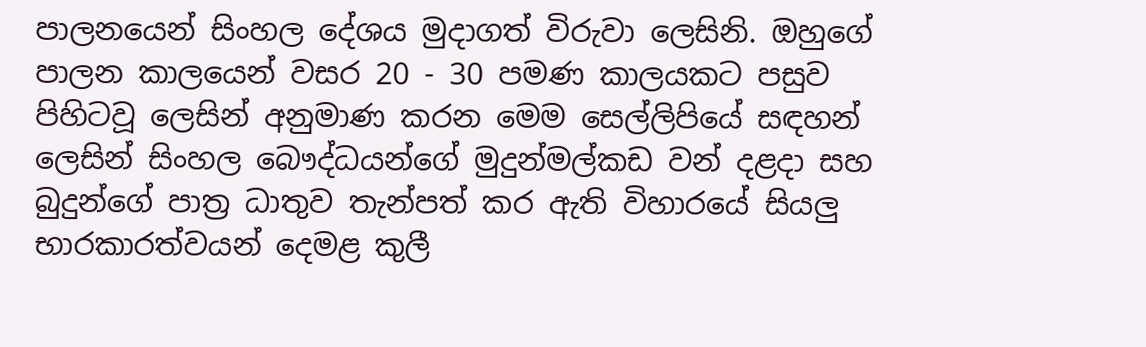පාලනයෙන් සිංහල දේශය මුදාගත් විරුවා ලෙසිනි. ඔහුගේ පාලන කාලයෙන් වසර 20 - 30 පමණ කාලයකට පසුව පිහිටවූ ලෙසින් අනුමාණ කරන මෙම සෙල්ලිපියේ සඳහන් ලෙසින් සිංහල බෞද්ධයන්ගේ මුදුන්මල්කඩ වන් දළදා සහ බුදුන්ගේ පාත්‍ර ධාතුව තැන්පත් කර ඇති විහාරයේ සියලු භාරකාරත්වයන් දෙමළ කුලී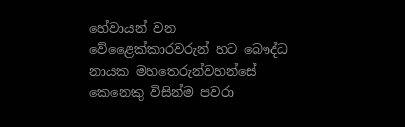හේවායන් වන වේළෛක්කාරවරුන් හට බෞද්ධ නායක මහතෙරුන්වහන්සේ කෙනෙකු විසින්ම පවරා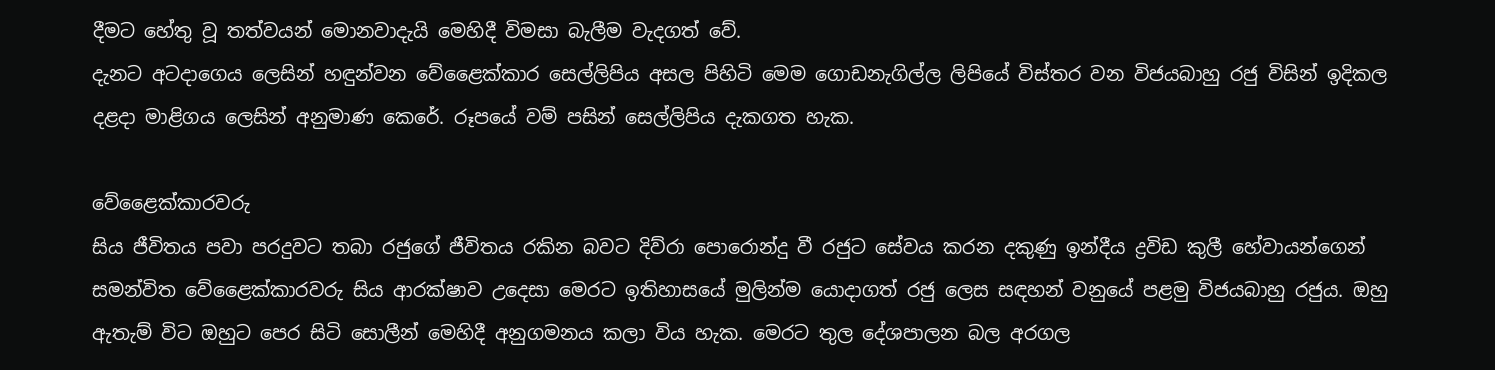දීමට හේතු වූ තත්වයන් මොනවාදැයි මෙහිදී විමසා බැලීම වැදගත් වේ.
දැනට අටදාගෙය ලෙසින් හඳුන්වන වේළෛක්කාර සෙල්ලිපිය අසල පිහිටි මෙම ගොඩනැගිල්ල ලිපියේ විස්තර වන විජයබාහු රජු විසින් ඉදිකල දළදා මාළිගය ලෙසින් අනුමාණ කෙරේ. රූපයේ වම් පසින් සෙල්ලිපිය දැකගත හැක.

වේළෛක්කාරවරු
සිය ජීවිතය පවා පරදුවට තබා රජුගේ ජීවිතය රකින බවට දිව්රා පොරොන්දු වී රජුට සේවය කරන දකුණු ඉන්දීය ද්‍රවිඩ කුලී හේවායන්ගෙන් සමන්විත වේළෛක්කාරවරු සිය ආරක්ෂාව උදෙසා මෙරට ඉතිහාසයේ මුලින්ම යොදාගත් රජු ලෙස සඳහන් වනුයේ පළමු විජයබාහු රජුය. ඔහු ඇතැම් විට ඔහුට පෙර සිටි සොලීන් මෙහිදී අනුගමනය කලා විය හැක. මෙරට තුල දේශපාලන බල අරගල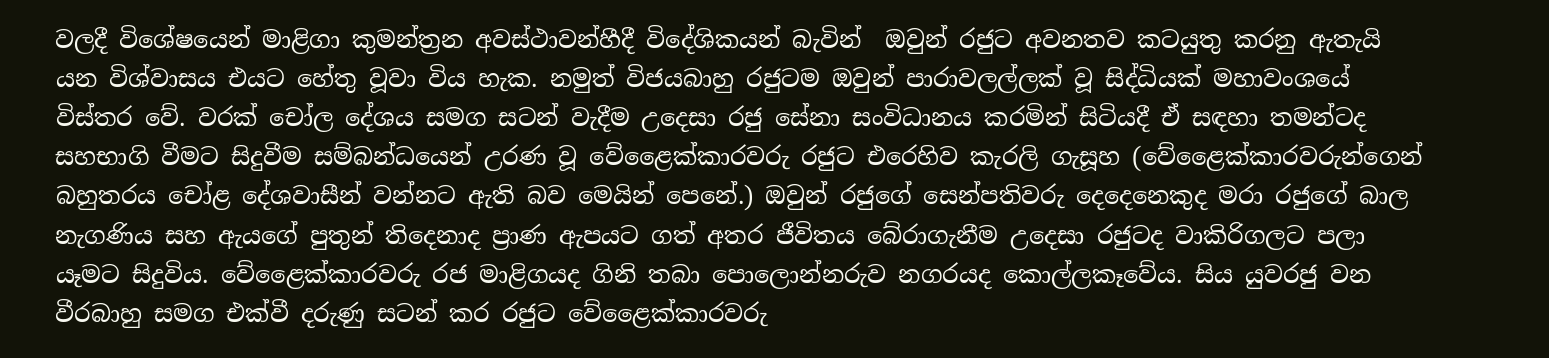වලදී විශේෂයෙන් මාළිගා කුමන්ත්‍රන අවස්ථාවන්හීදී විදේශිකයන් බැවින්  ඔවුන් රජුට අවනතව කටයුතු කරනු ඇතැයි යන විශ්වාසය එයට හේතු වූවා විය හැක. නමුත් විජයබාහු රජුටම ඔවුන් පාරාවලල්ලක් වූ සිද්ධියක් මහාවංශයේ විස්තර වේ. වරක් චෝල දේශය සමග සටන් වැදීම උදෙසා රජු සේනා සංවිධානය කරමින් සිටියදී ඒ සඳහා තමන්ටද සහභාගි වීමට සිදුවීම සම්බන්ධයෙන් උරණ වූ වේළෛක්කාරවරු රජුට එරෙහිව කැරලි ගැසූහ (වේළෛක්කාරවරුන්ගෙන් බහුතරය චෝළ දේශවාසීන් වන්නට ඇති බව මෙයින් පෙනේ.) ඔවුන් රජුගේ සෙන්පතිවරු දෙදෙනෙකුද මරා රජුගේ බාල නැගණිය සහ ඇයගේ පුතුන් තිදෙනාද ප්‍රාණ ඇපයට ගත් අතර ජීවිතය බේරාගැනීම උදෙසා රජුටද වාකිරිගලට පලා යෑමට සිදුවිය. වේළෛක්කාරවරු රජ මාළිගයද ගිනි තබා පොලොන්නරුව නගරයද කොල්ලකෑවේය. සිය යුවරජු වන වීරබාහු සමග එක්වී දරුණු සටන් කර රජුට වේළෛක්කාරවරු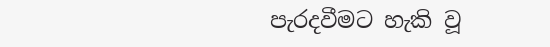පැරදවීමට හැකි වූ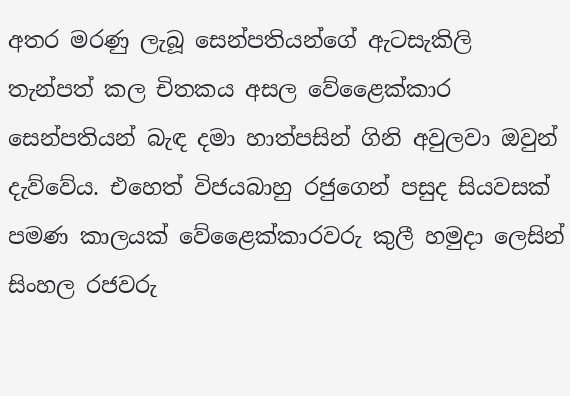අතර මරණු ලැබූ සෙන්පතියන්ගේ ඇටසැකිලි තැන්පත් කල චිතකය අසල වේළෛක්කාර සෙන්පතියන් බැඳ දමා හාත්පසින් ගිනි අවුලවා ඔවුන් දැව්වේය. එහෙත් විජයබාහු රජුගෙන් පසුද සියවසක් පමණ කාලයක් වේළෛක්කාරවරු කුලී හමුදා ලෙසින් සිංහල රජවරු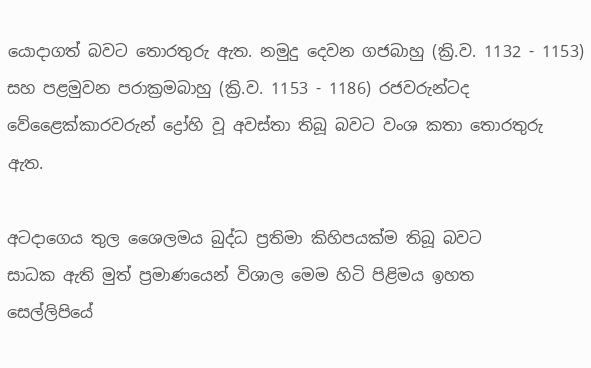යොදාගත් බවට තොරතුරු ඇත. නමුදු දෙවන ගජබාහු (ක්‍රි.ව. 1132 - 1153) සහ පළමුවන පරාක්‍රමබාහු (ක්‍රි.ව. 1153 - 1186) රජවරුන්ටද වේළෛක්කාරවරුන් ද්‍රෝහි වූ අවස්තා තිබූ බවට වංශ කතා තොරතුරු ඇත.

අටදාගෙය තුල ශෛලමය බුද්ධ ප්‍රතිමා කිහිපයක්ම තිබූ බවට
සාධක ඇති මුත් ප්‍රමාණයෙන් විශාල මෙම හිටි පිළිමය ඉහත
සෙල්ලිපියේ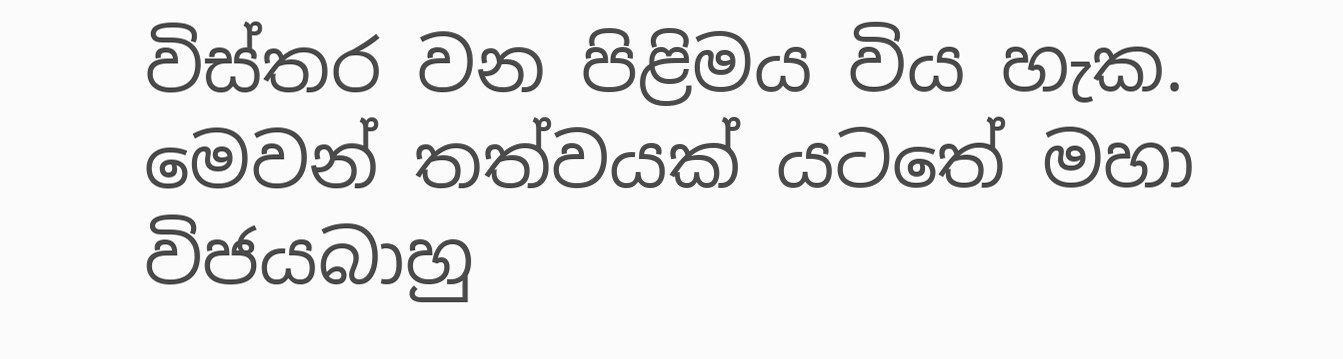විස්තර වන පිළිමය විය හැක.
මෙවන් තත්වයක් යටතේ මහා විජයබාහු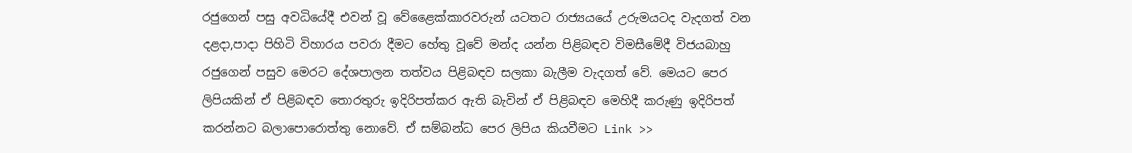රජුගෙන් පසු අවධියේදී එවන් වූ වේළෛක්කාරවරුන් යටතට රාජ්‍යයයේ උරුමයටද වැදගත් වන දළදා,පාදා පිහිටි විහාරය පවරා දීමට හේතු වූවේ මන්ද යන්න පිළිබඳව විමසීමේදී විජයබාහු රජුගෙන් පසුව මෙරට දේශපාලන තත්වය පිළිබඳව සලකා බැලීම වැදගත් වේ. මෙයට පෙර ලිපියකින් ඒ පිළිබඳව තොරතුරු ඉදිරිපත්කර ඇති බැවින් ඒ පිළිබඳව මෙහිදී කරුණු ඉදිරිපත් කරන්නට බලාපොරොත්තු නොවේ. ඒ සම්බන්ධ පෙර ලිපිය කියවීමට Link >>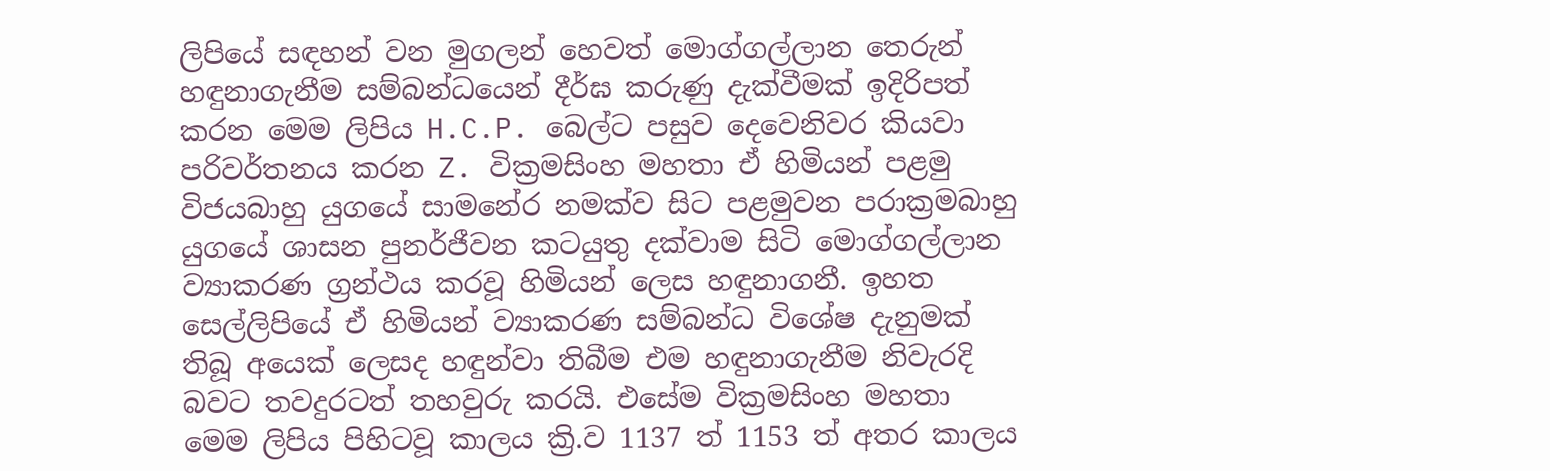ලිපියේ සඳහන් වන මුගලන් හෙවත් මොග්ගල්ලාන තෙරුන් හඳුනාගැනීම සම්බන්ධයෙන් දීර්ඝ කරුණු දැක්වීමක් ඉදිරිපත් කරන මෙම ලිපිය H.C.P. බෙල්ට පසුව දෙවෙනිවර කියවා පරිවර්තනය කරන Z. වික්‍රමසිංහ මහතා ඒ හිමියන් පළමු විජයබාහු යුගයේ සාමනේර නමක්ව සිට පළමුවන පරාක්‍රමබාහු යුගයේ ශාසන පුනර්ජීවන කටයුතු දක්වාම සිටි මොග්ගල්ලාන ව්‍යාකරණ ග්‍රන්ථය කරවූ හිමියන් ලෙස හඳුනාගනී. ඉහත සෙල්ලිපියේ ඒ හිමියන් ව්‍යාකරණ සම්බන්ධ විශේෂ දැනුමක් තිබූ අයෙක් ලෙසද හඳුන්වා තිබීම එම හඳුනාගැනීම නිවැරදි බවට තවදුරටත් තහවුරු කරයි. එසේම වික්‍රමසිංහ මහතා මෙම ලිපිය පිහිටවූ කාලය ක්‍රි.ව 1137 ත් 1153 ත් අතර කාලය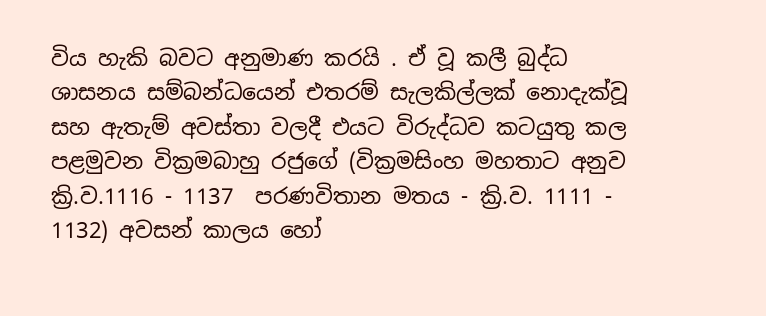විය හැකි බවට අනුමාණ කරයි . ඒ වූ කලී බුද්ධ ශාසනය සම්බන්ධයෙන් එතරම් සැලකිල්ලක් නොදැක්වූ සහ ඇතැම් අවස්තා වලදී එයට විරුද්ධව කටයුතු කල පළමුවන වික්‍රමබාහු රජුගේ (වික්‍රමසිංහ මහතාට අනුව ක්‍රි.ව.1116 - 1137  පරණවිතාන මතය - ක්‍රි.ව. 1111 - 1132) අවසන් කාලය හෝ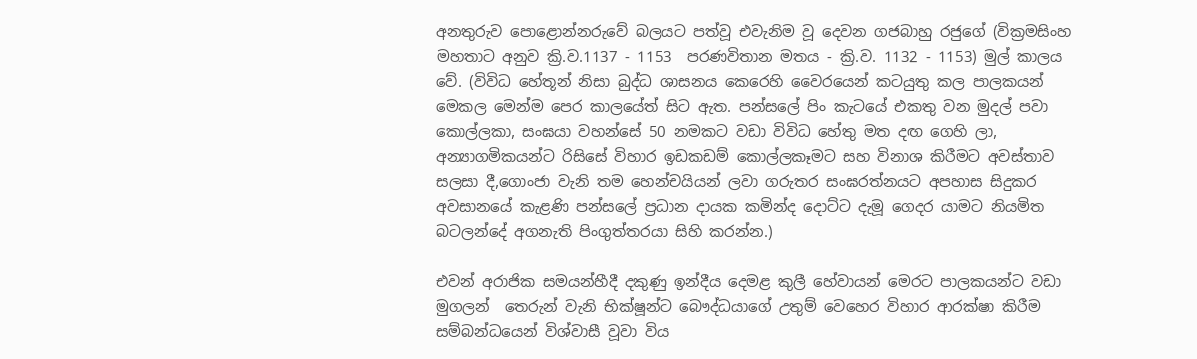අනතුරුව පොළොන්නරුවේ බලයට පත්වූ එවැනිම වූ දෙවන ගජබාහු රජුගේ (වික්‍රමසිංහ මහතාට අනුව ක්‍රි.ව.1137 - 1153  පරණවිතාන මතය - ක්‍රි.ව. 1132 - 1153) මුල් කාලය වේ. (විවිධ හේතූන් නිසා බුද්ධ ශාසනය කෙරෙහි වෛරයෙන් කටයුතු කල පාලකයන් මෙකල මෙන්ම පෙර කාලයේත් සිට ඇත. පන්සලේ පිං කැටයේ එකතු වන මුදල් පවා කොල්ලකා, සංඝයා වහන්සේ 50 නමකට වඩා විවිධ හේතු මත දඟ ගෙහි ලා, අන්‍යාගමිකයන්ට රිසිසේ විහාර ඉඩකඩම් කොල්ලකෑමට සහ විනාශ කිරීමට අවස්තාව සලසා දී,ගොංජා වැනි තම හෙන්චයියන් ලවා ගරුතර සංඝරත්නයට අපහාස සිදුකර අවසානයේ කැළණි පන්සලේ ප්‍රධාන දායක කමින්ද දොට්ට දැමූ ගෙදර යාමට නියමිත බටලන්දේ අගනැති පිංගුත්තරයා සිහි කරන්න.)

එවන් අරාජික සමයන්හීදී දකුණු ඉන්දීය දෙමළ කුලී හේවායන් මෙරට පාලකයන්ට වඩා මුගලන්  තෙරුන් වැනි භික්ෂූන්ට බෞද්ධයාගේ උතුම් වෙහෙර විහාර ආරක්ෂා කිරීම සම්බන්ධයෙන් විශ්වාසී වූවා විය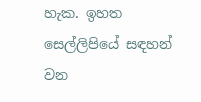හැක. ඉහත සෙල්ලිපියේ සඳහන් වන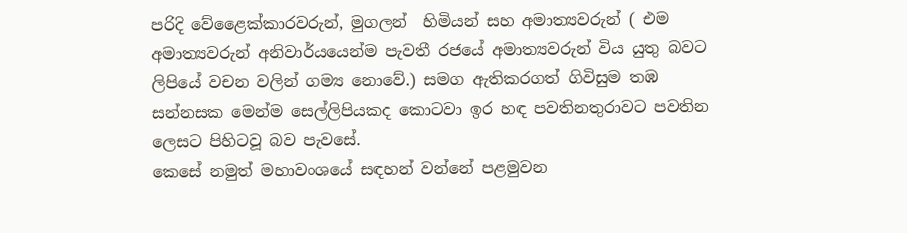පරිදි වේළෛක්කාරවරුන්, මුගලන්  හිමියන් සහ අමාත්‍යවරුන් ( එම අමාත්‍යවරුන් අනිවාර්යයෙන්ම පැවතී රජයේ අමාත්‍යවරුන් විය යුතු බවට ලිපියේ වචන වලින් ගම්‍ය නොවේ.) සමග ඇතිකරගත් ගිවිසුම තඹ සන්නසක මෙන්ම සෙල්ලිපියකද කොටවා ඉර හඳ පවතිනතුරාවට පවතින ලෙසට පිහිටවූ බව පැවසේ.
කෙසේ නමුත් මහාවංශයේ සඳහන් වන්නේ පළමුවන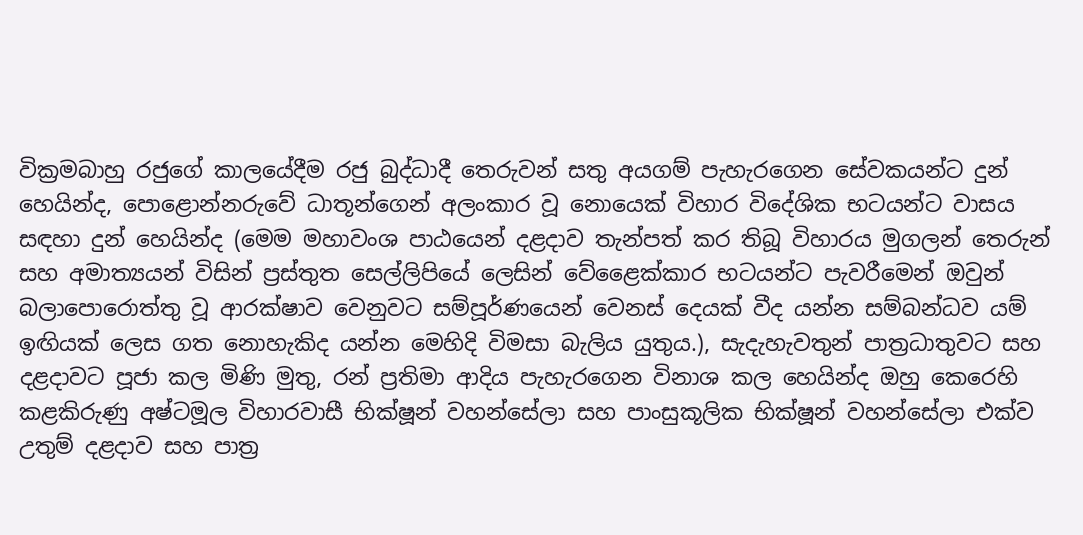වික්‍රමබාහු රජුගේ කාලයේදීම රජු බුද්ධාදී තෙරුවන් සතු අයගම් පැහැරගෙන සේවකයන්ට දුන් හෙයින්ද, පොළොන්නරුවේ ධාතූන්ගෙන් අලංකාර වූ නොයෙක් විහාර විදේශික භටයන්ට වාසය සඳහා දුන් හෙයින්ද (මෙම මහාවංශ පාඨයෙන් දළදාව තැන්පත් කර තිබූ විහාරය මුගලන් තෙරුන් සහ අමාත්‍යයන් විසින් ප්‍රස්තුත සෙල්ලිපියේ ලෙසින් වේළෛක්කාර භටයන්ට පැවරීමෙන් ඔවුන් බලාපොරොත්තු වූ ආරක්ෂාව වෙනුවට සම්පූර්ණයෙන් වෙනස් දෙයක් වීද යන්න සම්බන්ධව යම් ඉඟියක් ලෙස ගත නොහැකිද යන්න මෙහිදි විමසා බැලිය යුතුය.), සැදැහැවතුන් පාත්‍රධාතුවට සහ දළදාවට පූජා කල මිණි මුතු, රන් ප්‍රතිමා ආදිය පැහැරගෙන විනාශ කල හෙයින්ද ඔහු කෙරෙහි කළකිරුණු අෂ්ටමූල විහාරවාසී භික්ෂූන් වහන්සේලා සහ පාංසුකූලික භික්ෂූන් වහන්සේලා එක්ව උතුම් දළදාව සහ පාත්‍ර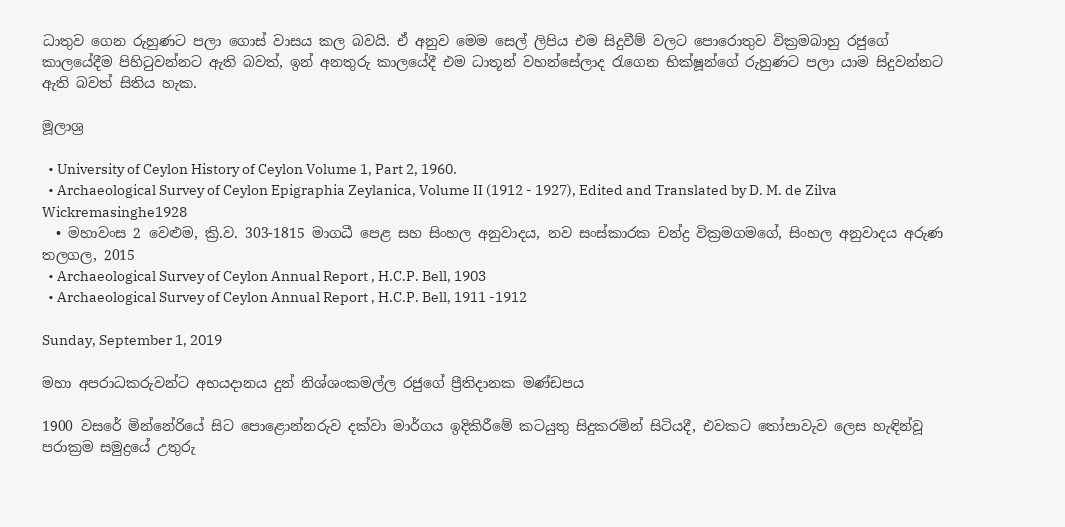ධාතුව ගෙන රුහුණට පලා ගොස් වාසය කල බවයි. ඒ අනුව මෙම සෙල් ලිපිය එම සිදුවීම් වලට පොරොතුව වික්‍රමබාහු රජුගේ කාලයේදීම පිහිටුවන්නට ඇති බවත්, ඉන් අනතුරු කාලයේදී එම ධාතූන් වහන්සේලාද රැගෙන භික්ෂූන්ගේ රුහුණට පලා යාම සිදුවන්නට ඇති බවත් සිතිය හැක.

මූලාශ්‍ර

  • University of Ceylon History of Ceylon Volume 1, Part 2, 1960.
  • Archaeological Survey of Ceylon Epigraphia Zeylanica, Volume II (1912 - 1927), Edited and Translated by D. M. de Zilva Wickremasinghe1928
  • මහාවංස 2 වෙළුම, ක්‍රි.ව. 303-1815 මාගධී පෙළ සහ සිංහල අනුවාදය, නව සංස්කාරක චන්ද්‍ර වික්‍රමගමගේ, සිංහල අනුවාදය අරුණ තලගල, 2015
  • Archaeological Survey of Ceylon Annual Report , H.C.P. Bell, 1903
  • Archaeological Survey of Ceylon Annual Report , H.C.P. Bell, 1911 -1912

Sunday, September 1, 2019

මහා අපරාධකරුවන්ට අභයදානය දුන් නිශ්ශංකමල්ල රජුගේ ප්‍රීතිදානක මණ්ඩපය

1900 වසරේ මින්නේරියේ සිට පොළොන්නරුව දක්වා මාර්ගය ඉදිකිරීමේ කටයුතු සිදුකරමින් සිටියදී, එවකට තෝපාවැව ලෙස හැඳින්වූ පරාක්‍රම සමුද්‍රයේ උතුරු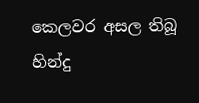කෙලවර අසල තිබූ හින්දු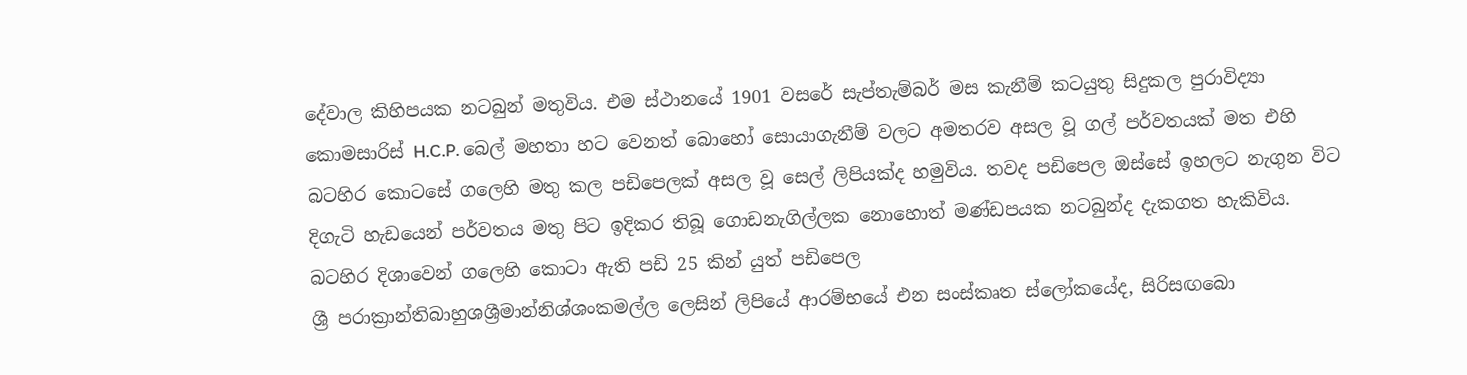දේවාල කිහිපයක නටබුන් මතුවිය. එම ස්ථානයේ 1901 වසරේ සැප්තැම්බර් මස කැනීම් කටයුතු සිදුකල පුරාවිද්‍යා කොමසාරිස් H.C.P. බෙල් මහතා හට වෙනත් බොහෝ සොයාගැනීම් වලට අමතරව අසල වූ ගල් පර්වතයක් මත එහි බටහිර කොටසේ ගලෙහි මතු කල පඩිපෙලක් අසල වූ සෙල් ලිපියක්ද හමුවිය. තවද පඩිපෙල ඔස්සේ ඉහලට නැගුන විට දිගැටි හැඩයෙන් පර්වතය මතු පිට ඉදිකර තිබූ ගොඩනැගිල්ලක නොහොත් මණ්ඩපයක නටබුන්ද දැකගත හැකිවිය.
බටහිර දිශාවෙන් ගලෙහි කොටා ඇති පඩි 25 කින් යුත් පඩිපෙල
ශ්‍රී පරාක්‍රාන්තිබාහුශශ්‍රීමාන්නිශ්ශංකමල්ල ලෙසින් ලිපියේ ආරම්භයේ එන සංස්කෘත ස්ලෝකයේද, සිරිසඟබො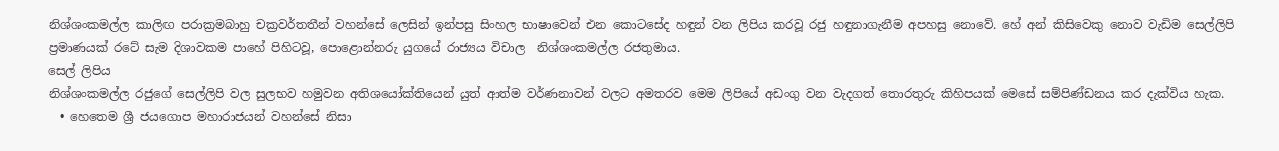නිශ්ශංකමල්ල කාලිඟ පරාක්‍රමබාහු චක්‍රවර්තතීන් වහන්සේ ලෙසින් ඉන්පසු සිංහල භාෂාවෙන් එන කොටසේද හඳුන් වන ලිපිය කරවූ රජු හඳුනාගැනීම අපහසු නොවේ. හේ අන් කිසිවෙකු නොව වැඩිම සෙල්ලිපි ප්‍රමාණයක් රටේ සැම දිශාවකම පාහේ පිහිටවූ, පොළොන්නරු යුගයේ රාජ්‍යය විචාල  නිශ්ශංකමල්ල රජතුමාය.
සෙල් ලිපිය
නිශ්ශංකමල්ල රජුගේ සෙල්ලිපි වල සුලභව හමුවන අතිශයෝක්තියෙන් යුත් ආත්ම වර්ණනාවන් වලට අමතරව මෙම ලිපියේ අඩංගු වන වැදගත් තොරතුරු කිහිපයක් මෙසේ සම්පිණ්ඩනය කර දැක්විය හැක.
  • හෙතෙම ශ්‍රී ජයගොප මහාරාජයන් වහන්සේ නිසා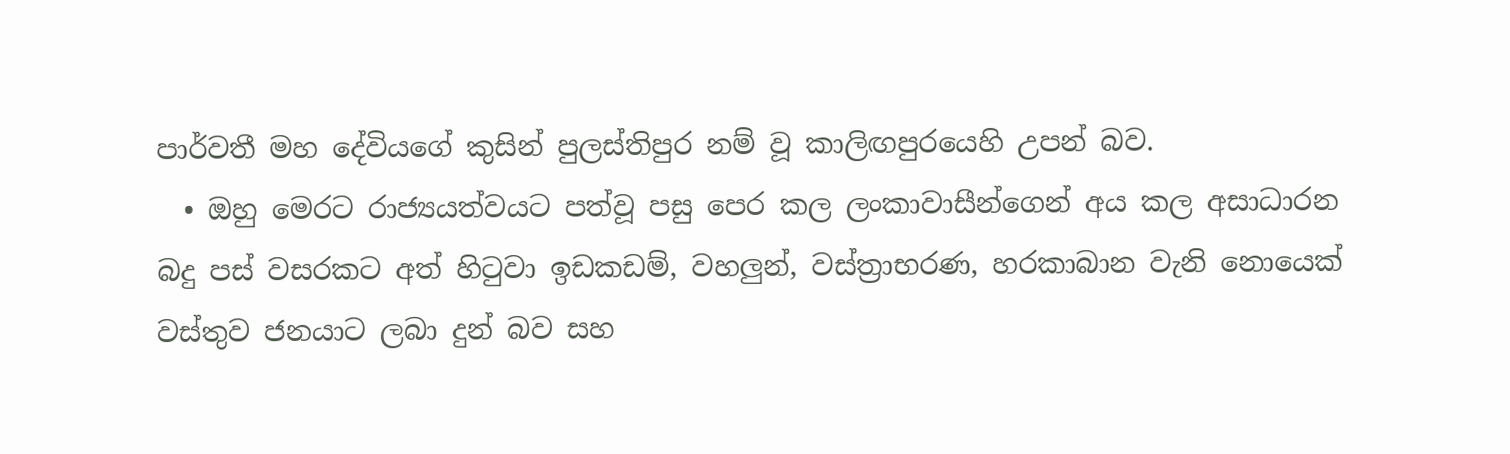පාර්වතී මහ දේවියගේ කුසින් පුලස්තිපුර නම් වූ කාලිඟපුරයෙහි උපන් බව.
  • ඔහු මෙරට රාජ්‍යයත්වයට පත්වූ පසු පෙර කල ලංකාවාසීන්ගෙන් අය කල අසාධාරන බදු පස් වසරකට අත් හිටුවා ඉඩකඩම්, වහලුන්, වස්ත්‍රාභරණ, හරකාබාන වැනි නොයෙක් වස්තුව ජනයාට ලබා දුන් බව සහ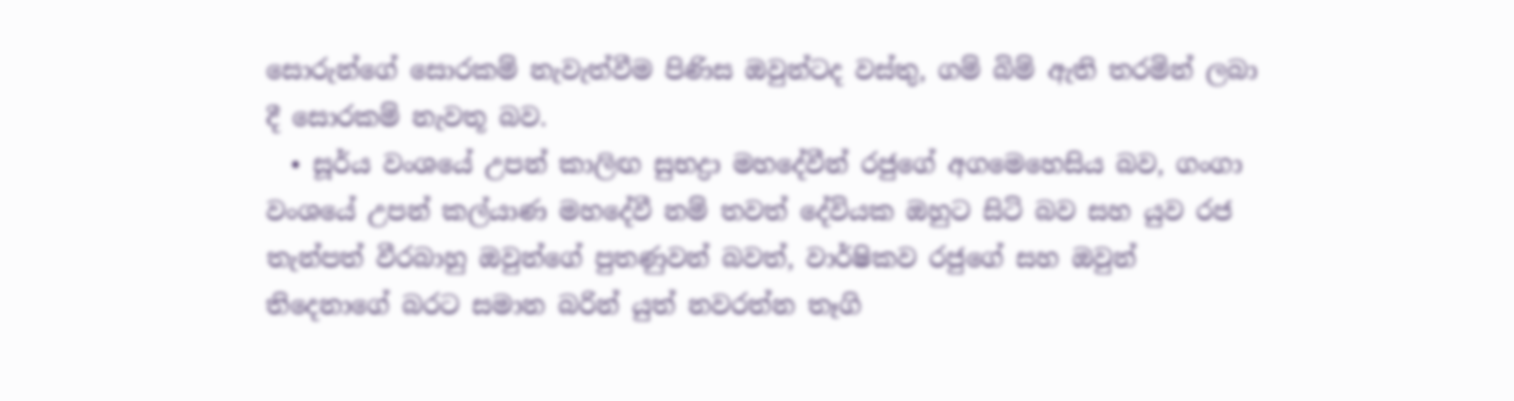සොරුන්ගේ සොරකම් නැවැත්වීම පිණිස ඔවුන්ටද වස්තු, ගම් බිම් ඇති තරමින් ලබා දී සොරකම් නැවතූ බව.
  • සූර්ය වංශයේ උපන් කාලිඟ සුභද්‍රා මහදේවීන් රජුගේ අගමෙහෙසිය බව, ගංගා වංශයේ උපන් කල්යාණ මහදේවී නම් තවත් දේවියක ඔහුට සිටි බව සහ යුව රජ තැන්පත් වීරබාහු ඔවුන්ගේ පුතණුවන් බවත්, වාර්ෂිකව රජුගේ සහ ඔවුන් තිදෙනාගේ බරට සමාන බරින් යුත් නවරත්න තෑගි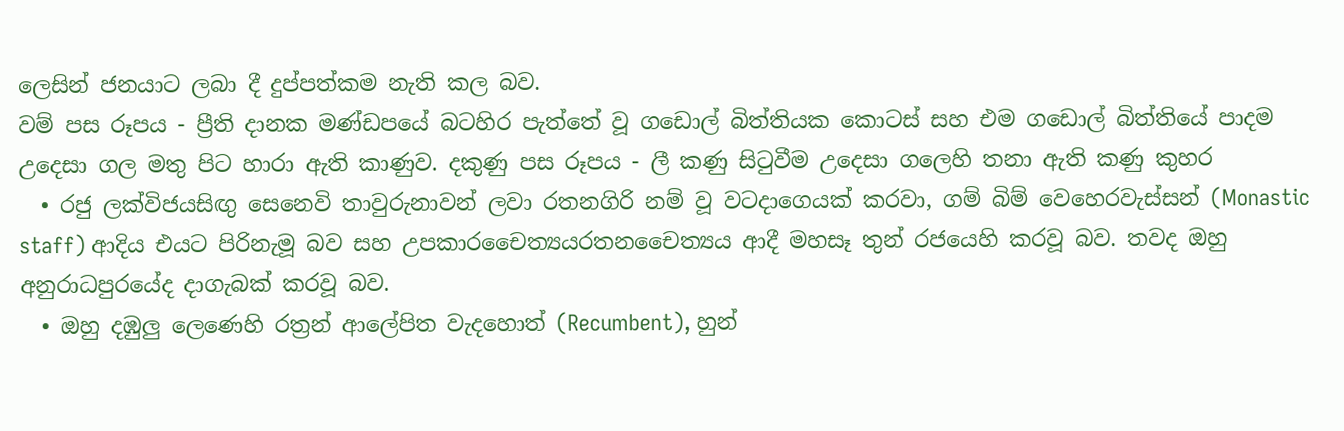ලෙසින් ජනයාට ලබා දී දුප්පත්කම නැති කල බව.
වම් පස රූපය - ප්‍රීති දානක මණ්ඩපයේ බටහිර පැත්තේ වූ ගඩොල් බිත්තියක කොටස් සහ එම ගඩොල් බිත්තියේ පාදම උදෙසා ගල මතු පිට හාරා ඇති කාණුව. දකුණු පස රූපය - ලී කණු සිටුවීම උදෙසා ගලෙහි තනා ඇති කණු කුහර
  • රජු ලක්විජයසිඟු සෙනෙවි තාවුරුනාවන් ලවා රතනගිරි නම් වූ වටදාගෙයක් කරවා, ගම් බිම් වෙහෙරවැස්සන් (Monastic staff) ආදිය එයට පිරිනැමූ බව සහ උපකාරචෛත්‍යයරතනචෛත්‍යය ආදී මහසෑ තුන් රජයෙහි කරවූ බව. තවද ඔහු අනුරාධපුරයේද දාගැබක් කරවූ බව.
  • ඔහු දඹුලු ලෙණෙහි රත්‍රන් ආලේපිත වැදහොත් (Recumbent), හුන්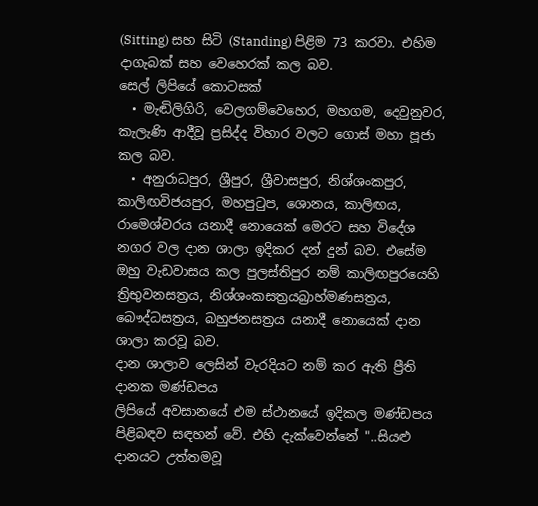(Sitting) සහ සිටි (Standing) පිළිම 73 කරවා. එහිම දාගැබක් සහ වෙහෙරක් කල බව.
සෙල් ලිපියේ කොටසක්
  • මැඬිලිගිරි, වෙලගම්වෙහෙර, මහගම, දෙවුනුවර, කැලැණි ආදීවූ ප්‍රසිද්ද විහාර වලට ගොස් මහා පූජා කල බව.
  • අනුරාධපුර, ශ්‍රීපුර, ශ්‍රීවාසපුර, නිශ්ශංකපුර, කාලිඟවිජයපුර, මහපුටුප, ශොනය, කාලිඟය, රාමෙශ්වරය යනාදී නොයෙක් මෙරට සහ විදේශ නගර වල දාන ශාලා ඉදිකර දන් දුන් බව. එසේම ඔහු වැඩවාසය කල පුලස්තිපුර නම් කාලිඟපුරයෙහි  ත්‍රිභුවනසත්‍රය, නිශ්ශංකසත්‍රයබ්‍රාහ්මණසත්‍රය, බෞද්ධසත්‍රය, බහුජනසත්‍රය යනාදී නොයෙක් දාන ශාලා කරවූ බව.
දාන ශාලාව ලෙසින් වැරදියට නම් කර ඇති ප්‍රීති දානක මණ්ඩපය
ලිපියේ අවසානයේ එම ස්ථානයේ ඉදිකල මණ්ඩපය පිළිබඳව සඳහන් වේ. එහි දැක්වෙන්නේ "..සියළු දානයට උත්තමවූ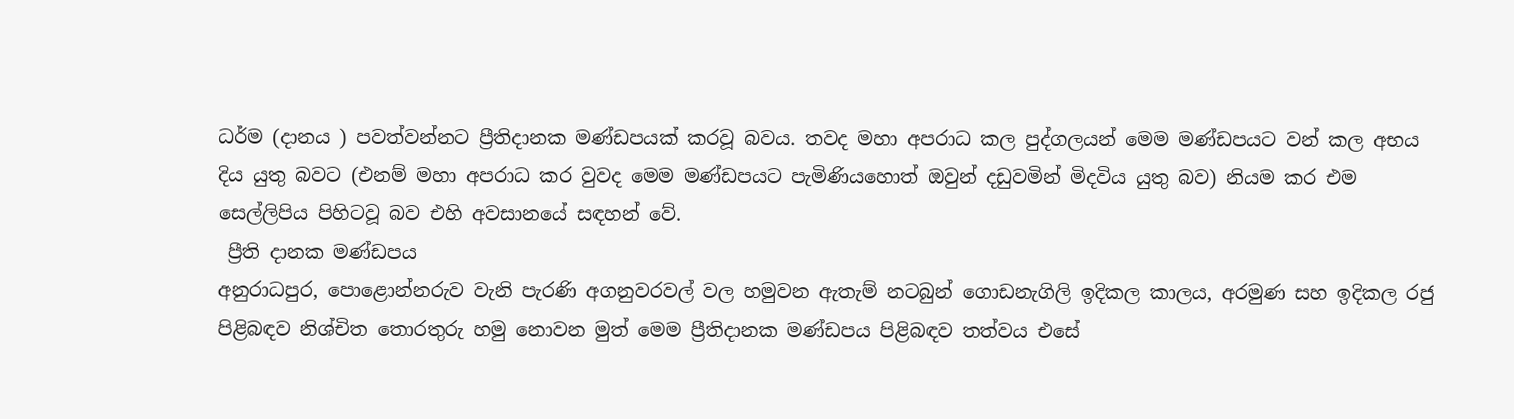ධර්ම (දානය ) පවත්වන්නට ප්‍රීතිදානක මණ්ඩපයක් කරවූ බවය. තවද මහා අපරාධ කල පුද්ගලයන් මෙම මණ්ඩපයට වන් කල අභය දිය යුතු බවට (එනම් මහා අපරාධ කර වුවද මෙම මණ්ඩපයට පැමිණියහොත් ඔවුන් දඩුවමින් මිදවිය යුතු බව) නියම කර එම සෙල්ලිපිය පිහිටවූ බව එහි අවසානයේ සඳහන් වේ.
 ප්‍රීති දානක මණ්ඩපය
අනුරාධපුර, පොළොන්නරුව වැනි පැරණි අගනුවරවල් වල හමුවන ඇතැම් නටබුන් ගොඩනැගිලි ඉදිකල කාලය, අරමුණ සහ ඉදිකල රජු පිළිබඳව නිශ්චිත තොරතුරු හමු නොවන මුත් මෙම ප්‍රීතිදානක මණ්ඩපය පිළිබඳව තත්වය එසේ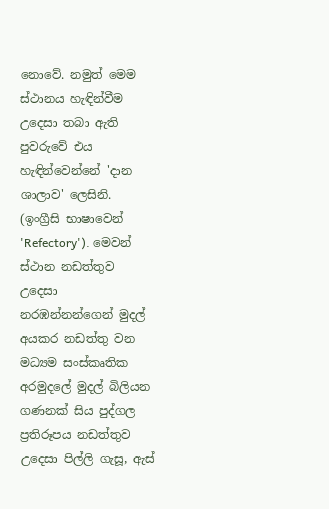නොවේ. නමුත් මෙම ස්ථානය හැඳින්වීම උදෙසා තබා ඇති පුවරුවේ එය හැඳින්වෙන්නේ 'දාන ශාලාව' ලෙසිනි. (ඉංග්‍රීසි භාෂාවෙන් 'Refectory'). මෙවන් ස්ථාන නඩත්තුව උදෙසා නරඹන්නන්ගෙන් මුදල් අයකර නඩත්තු වන  මධ්‍යම සංස්කෘතික අරමුදලේ මුදල් බිලියන ගණනක් සිය පුද්ගල ප්‍රතිරූපය නඩත්තුව උදෙසා පිල්ලි ගැසූ, ඇස්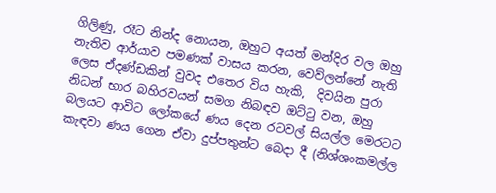ගිලිණු, රෑට නින්ද නොයන, ඔහුට අයත් මන්දිර වල ඔහු නැතිව ආර්යාව පමණක් වාසය කරන, වෙව්ලන්නේ නැති ලෙස ඒදණ්ඩකින් වුවද එතෙර විය හැකි,  දිවයින පුරා නිධන් භාර බහිරවයන් සමග නිබඳව ඔට්ටු වන, ඔහු බලයට ආවිට ලෝකයේ ණය දෙන රටවල් සියල්ල මෙරටට කැඳවා ණය ගෙන ඒවා දුප්පතුන්ට බෙදා දී (නිශ්ශංකමල්ල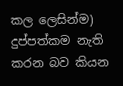කල ලෙසින්ම) දුප්පත්කම නැති කරන බව කියන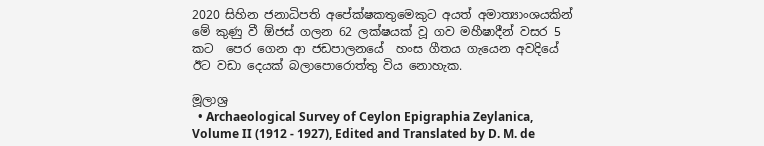2020 සිහින ජනාධිපති අපේක්ෂකතුමෙකුට අයත් අමාත්‍යාංශයකින් මේ කුණු වී ඕජස් ගලන 62 ලක්ෂයක් වූ ගව මහීෂාදීන් වසර 5 කට  පෙර ගෙන ආ ජඩපාලනයේ  හංස ගීතය ගැයෙන අවදියේ ඊට වඩා දෙයක් බලාපොරොත්තු විය නොහැක.

මූලාශ්‍ර
  • Archaeological Survey of Ceylon Epigraphia Zeylanica, Volume II (1912 - 1927), Edited and Translated by D. M. de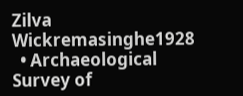Zilva Wickremasinghe1928
  • Archaeological Survey of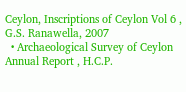Ceylon, Inscriptions of Ceylon Vol 6 , G.S. Ranawella, 2007
  • Archaeological Survey of Ceylon Annual Report , H.C.P.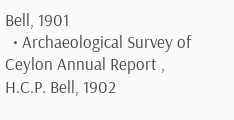Bell, 1901
  • Archaeological Survey of Ceylon Annual Report , H.C.P. Bell, 1902